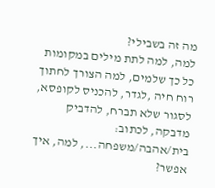מה זה בשבילי?
למה, למה לתת מילים במקומות כל כך שלמים, למה הצורך לחתוך רוח חיה ,לגדר, להכניס לקופסא, לסגור שלא תברח, להדביק מדבקה, לכתוב: בית/אהבה/משפחה..., למה, איך אפשר?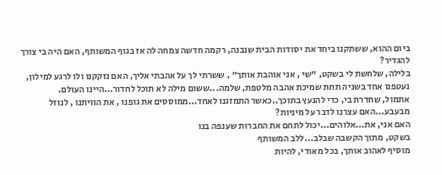ביום ההוא, ששתקנו ביחד את יסודות הבית שנבנה, רקמה חדשה צמחה לה אז בגוף המשותף, האם היה בי צורך להגדיר?
בלילה, שלחשת לי בשקט, "שי , אני אוהבת אותך" , ששרתי לך על אהבתי אליך, האם נזקקנו ולו לרגע למילון, נעטפנו אחד בשניה תחת שמיכת אהבה מלטפת, שלמה...ששום מילה לא תוכל לחדור...היינו העולם.
אתמול, שחדרת בי, כדי להנעץ בתוכך..כאשר התמזגנו לאחד...ממוססים את גופנו , את הוויתנו , לנוזל מבעבע...האם עצרנו לדבר על מיניות?
האם אני, את...אלוהים...יכול לתחם את החברות שענפה בנו
בשקט, מתוך הקשבה שבלב...ללב המשותף
מוסיף לאהוב אותך, בכל מאודי, להיות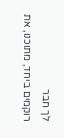לך חבר
רוקמים ביחד, מתוכנו, את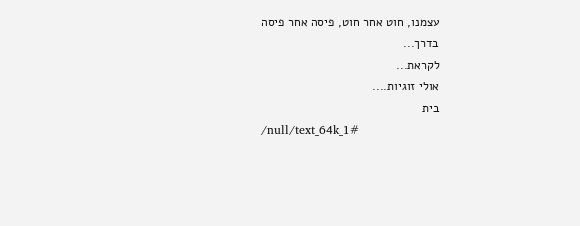עצמנו, חוט אחר חוט, פיסה אחר פיסה
בדרך...
לקראת...
אולי זוגיות....
בית
/null/text_64k_1#